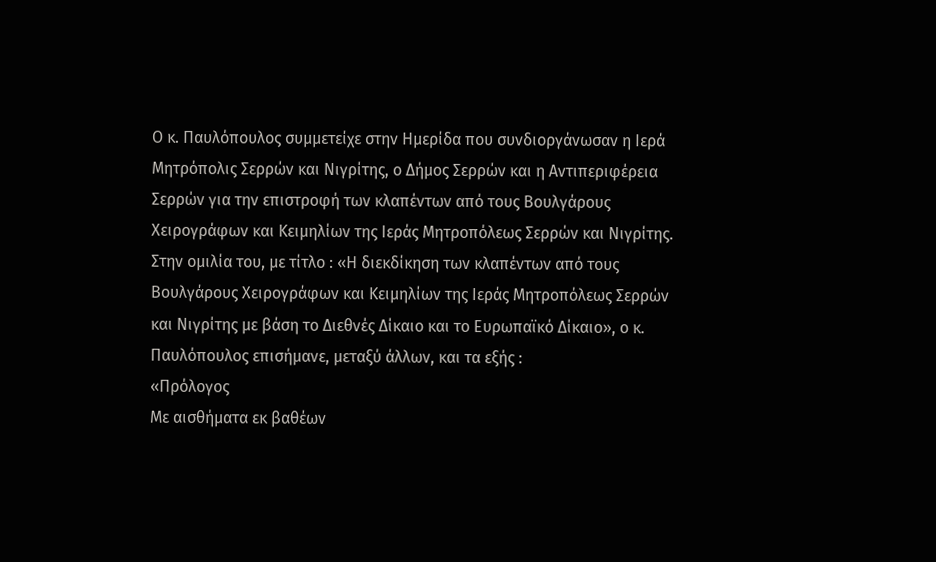Ο κ. Παυλόπουλος συμμετείχε στην Ημερίδα που συνδιοργάνωσαν η Ιερά Μητρόπολις Σερρών και Νιγρίτης, ο Δήμος Σερρών και η Αντιπεριφέρεια Σερρών για την επιστροφή των κλαπέντων από τους Βουλγάρους Χειρογράφων και Κειμηλίων της Ιεράς Μητροπόλεως Σερρών και Νιγρίτης. Στην ομιλία του, με τίτλο : «Η διεκδίκηση των κλαπέντων από τους Βουλγάρους Χειρογράφων και Κειμηλίων της Ιεράς Μητροπόλεως Σερρών και Νιγρίτης με βάση το Διεθνές Δίκαιο και το Ευρωπαϊκό Δίκαιο», ο κ. Παυλόπουλος επισήμανε, μεταξύ άλλων, και τα εξής :
«Πρόλογος
Με αισθήματα εκ βαθέων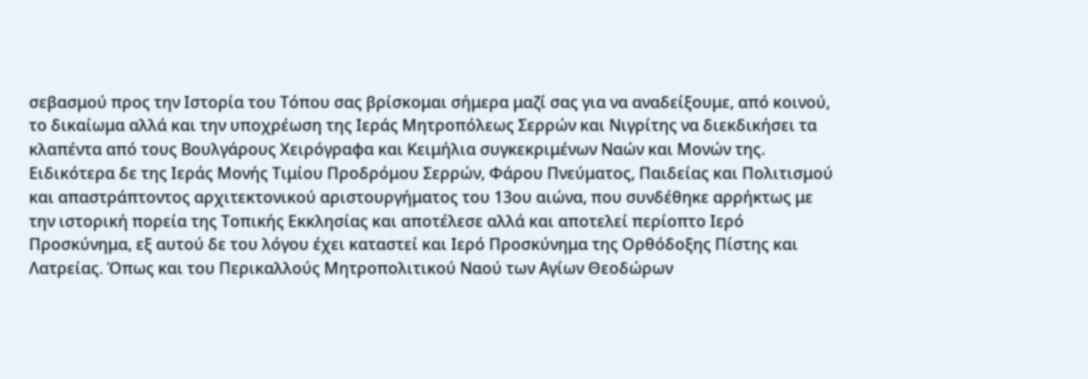σεβασμού προς την Ιστορία του Τόπου σας βρίσκομαι σήμερα μαζί σας για να αναδείξουμε, από κοινού, το δικαίωμα αλλά και την υποχρέωση της Ιεράς Μητροπόλεως Σερρών και Νιγρίτης να διεκδικήσει τα κλαπέντα από τους Βουλγάρους Χειρόγραφα και Κειμήλια συγκεκριμένων Ναών και Μονών της. Ειδικότερα δε της Ιεράς Μονής Τιμίου Προδρόμου Σερρών, Φάρου Πνεύματος, Παιδείας και Πολιτισμού και απαστράπτοντος αρχιτεκτονικού αριστουργήματος του 13ου αιώνα, που συνδέθηκε αρρήκτως με την ιστορική πορεία της Τοπικής Εκκλησίας και αποτέλεσε αλλά και αποτελεί περίοπτο Ιερό Προσκύνημα, εξ αυτού δε του λόγου έχει καταστεί και Ιερό Προσκύνημα της Ορθόδοξης Πίστης και Λατρείας. Όπως και του Περικαλλούς Μητροπολιτικού Ναού των Αγίων Θεοδώρων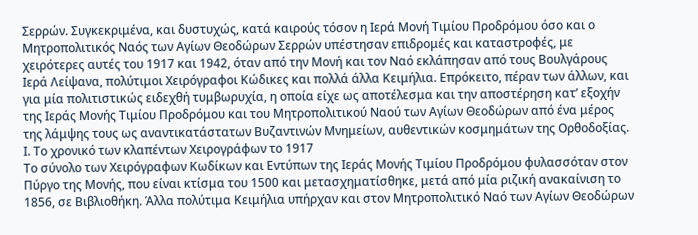Σερρών. Συγκεκριμένα, και δυστυχώς, κατά καιρούς τόσον η Ιερά Μονή Τιμίου Προδρόμου όσο και ο Μητροπολιτικός Ναός των Αγίων Θεοδώρων Σερρών υπέστησαν επιδρομές και καταστροφές, με χειρότερες αυτές του 1917 και 1942, όταν από την Μονή και τον Ναό εκλάπησαν από τους Βουλγάρους Ιερά Λείψανα, πολύτιμοι Χειρόγραφοι Κώδικες και πολλά άλλα Κειμήλια. Επρόκειτο, πέραν των άλλων, και για μία πολιτιστικώς ειδεχθή τυμβωρυχία, η οποία είχε ως αποτέλεσμα και την αποστέρηση κατ’ εξοχήν της Ιεράς Μονής Τιμίου Προδρόμου και του Μητροπολιτικού Ναού των Αγίων Θεοδώρων από ένα μέρος της λάμψης τους ως αναντικατάστατων Βυζαντινών Μνημείων, αυθεντικών κοσμημάτων της Ορθοδοξίας.
Ι. Το χρονικό των κλαπέντων Χειρογράφων το 1917
Το σύνολο των Χειρόγραφων Κωδίκων και Εντύπων της Ιεράς Μονής Τιμίου Προδρόμου φυλασσόταν στον Πύργο της Μονής, που είναι κτίσμα του 1500 και μετασχηματίσθηκε, μετά από μία ριζική ανακαίνιση το 1856, σε Βιβλιοθήκη. Άλλα πολύτιμα Κειμήλια υπήρχαν και στον Μητροπολιτικό Ναό των Αγίων Θεοδώρων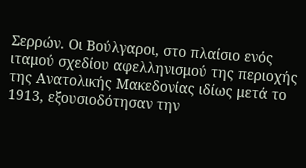Σερρών. Οι Βούλγαροι, στο πλαίσιο ενός ιταμού σχεδίου αφελληνισμού της περιοχής της Ανατολικής Μακεδονίας ιδίως μετά το 1913, εξουσιοδότησαν την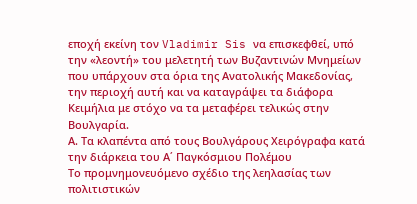εποχή εκείνη τον Vladimir Sis να επισκεφθεί, υπό την «λεοντή» του μελετητή των Βυζαντινών Μνημείων που υπάρχουν στα όρια της Ανατολικής Μακεδονίας, την περιοχή αυτή και να καταγράψει τα διάφορα Κειμήλια με στόχο να τα μεταφέρει τελικώς στην Βουλγαρία.
Α. Τα κλαπέντα από τους Βουλγάρους Χειρόγραφα κατά την διάρκεια του Α΄ Παγκόσμιου Πολέμου
Το προμνημονευόμενο σχέδιο της λεηλασίας των πολιτιστικών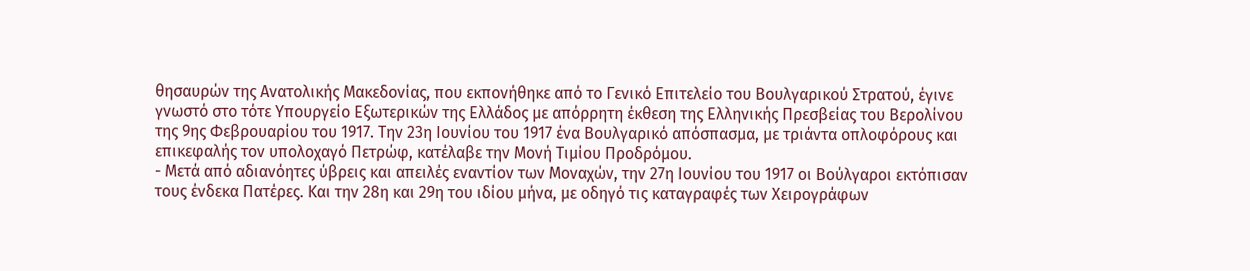θησαυρών της Ανατολικής Μακεδονίας, που εκπονήθηκε από το Γενικό Επιτελείο του Βουλγαρικού Στρατού, έγινε γνωστό στο τότε Υπουργείο Εξωτερικών της Ελλάδος με απόρρητη έκθεση της Ελληνικής Πρεσβείας του Βερολίνου της 9ης Φεβρουαρίου του 1917. Την 23η Ιουνίου του 1917 ένα Βουλγαρικό απόσπασμα, με τριάντα οπλοφόρους και επικεφαλής τον υπολοχαγό Πετρώφ, κατέλαβε την Μονή Τιμίου Προδρόμου.
- Μετά από αδιανόητες ύβρεις και απειλές εναντίον των Μοναχών, την 27η Ιουνίου του 1917 οι Βούλγαροι εκτόπισαν τους ένδεκα Πατέρες. Και την 28η και 29η του ιδίου μήνα, με οδηγό τις καταγραφές των Χειρογράφων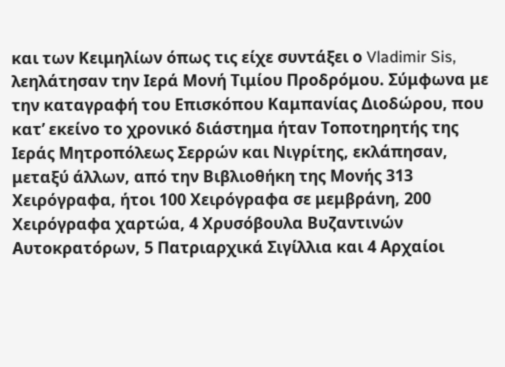και των Κειμηλίων όπως τις είχε συντάξει ο Vladimir Sis, λεηλάτησαν την Ιερά Μονή Τιμίου Προδρόμου. Σύμφωνα με την καταγραφή του Επισκόπου Καμπανίας Διοδώρου, που κατ’ εκείνο το χρονικό διάστημα ήταν Τοποτηρητής της Ιεράς Μητροπόλεως Σερρών και Νιγρίτης, εκλάπησαν, μεταξύ άλλων, από την Βιβλιοθήκη της Μονής 313 Χειρόγραφα, ήτοι 100 Χειρόγραφα σε μεμβράνη, 200 Χειρόγραφα χαρτώα, 4 Χρυσόβουλα Βυζαντινών Αυτοκρατόρων, 5 Πατριαρχικά Σιγίλλια και 4 Αρχαίοι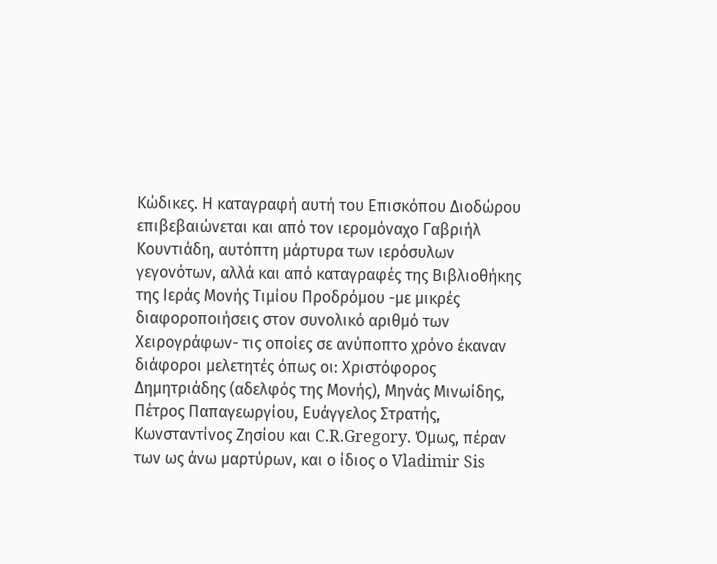Κώδικες. Η καταγραφή αυτή του Επισκόπου Διοδώρου επιβεβαιώνεται και από τον ιερομόναχο Γαβριήλ Κουντιάδη, αυτόπτη μάρτυρα των ιερόσυλων γεγονότων, αλλά και από καταγραφές της Βιβλιοθήκης της Ιεράς Μονής Τιμίου Προδρόμου -με μικρές διαφοροποιήσεις στον συνολικό αριθμό των Χειρογράφων- τις οποίες σε ανύποπτο χρόνο έκαναν διάφοροι μελετητές όπως οι: Χριστόφορος Δημητριάδης (αδελφός της Μονής), Μηνάς Μινωίδης, Πέτρος Παπαγεωργίου, Ευάγγελος Στρατής, Κωνσταντίνος Ζησίου και C.R.Gregory. Όμως, πέραν των ως άνω μαρτύρων, και ο ίδιος ο Vladimir Sis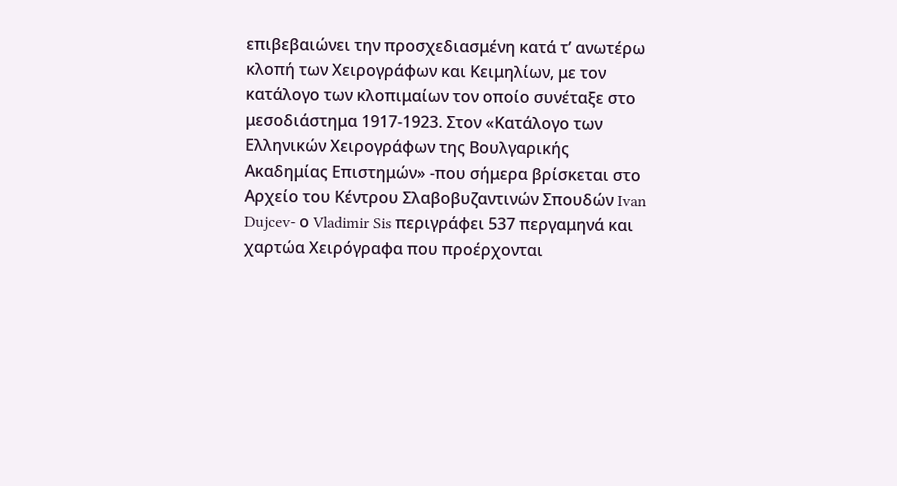επιβεβαιώνει την προσχεδιασμένη κατά τ’ ανωτέρω κλοπή των Χειρογράφων και Κειμηλίων, με τον κατάλογο των κλοπιμαίων τον οποίο συνέταξε στο μεσοδιάστημα 1917-1923. Στον «Κατάλογο των Ελληνικών Χειρογράφων της Βουλγαρικής Ακαδημίας Επιστημών» -που σήμερα βρίσκεται στο Αρχείο του Κέντρου Σλαβοβυζαντινών Σπουδών Ivan Dujcev- ο Vladimir Sis περιγράφει 537 περγαμηνά και χαρτώα Χειρόγραφα που προέρχονται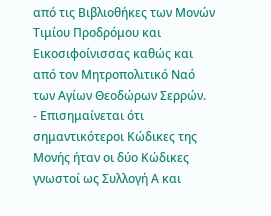από τις Βιβλιοθήκες των Μονών Τιμίου Προδρόμου και Εικοσιφοίνισσας καθώς και από τον Μητροπολιτικό Ναό των Αγίων Θεοδώρων Σερρών.
- Επισημαίνεται ότι σημαντικότεροι Κώδικες της Μονής ήταν οι δύο Κώδικες γνωστοί ως Συλλογή Α και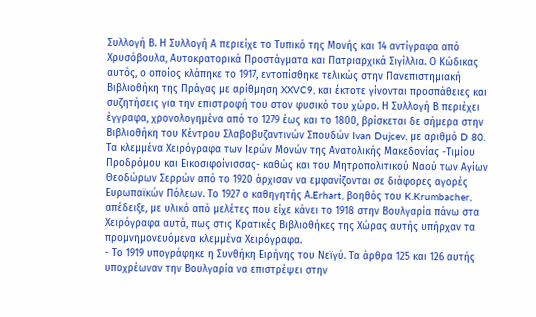Συλλογή Β. Η Συλλογή Α περιείχε το Τυπικό της Μονής και 14 αντίγραφα από Χρυσόβουλα, Αυτοκρατορικά Προστάγματα και Πατριαρχικά Σιγίλλια. Ο Κώδικας αυτός, ο οποίος κλάπηκε το 1917, εντοπίσθηκε τελικώς στην Πανεπιστημιακή Βιβλιοθήκη της Πράγας με αρίθμηση XXVC9, και έκτοτε γίνονται προσπάθειες και συζητήσεις για την επιστροφή του στον φυσικό του χώρο. Η Συλλογή Β περιέχει έγγραφα, χρονολογημένα από το 1279 έως και το 1800, βρίσκεται δε σήμερα στην Βιβλιοθήκη του Κέντρου Σλαβοβυζαντινών Σπουδών Ivan Dujcev, με αριθμό D 80. Τα κλεμμένα Χειρόγραφα των Ιερών Μονών της Ανατολικής Μακεδονίας -Τιμίου Προδρόμου και Εικοσιφοίνισσας- καθώς και του Μητροπολιτικού Ναού των Αγίων Θεοδώρων Σερρών από το 1920 άρχισαν να εμφανίζονται σε διάφορες αγορές Ευρωπαϊκών Πόλεων. Το 1927 ο καθηγητής Α.Erhart, βοηθός του K.Krumbacher, απέδειξε, με υλικό από μελέτες που είχε κάνει το 1918 στην Βουλγαρία πάνω στα Χειρόγραφα αυτά, πως στις Κρατικές Βιβλιοθήκες της Χώρας αυτής υπήρχαν τα προμνημονευόμενα κλεμμένα Χειρόγραφα.
- Το 1919 υπογράφηκε η Συνθήκη Ειρήνης του Νεϊγύ. Τα άρθρα 125 και 126 αυτής υποχρέωναν την Βουλγαρία να επιστρέψει στην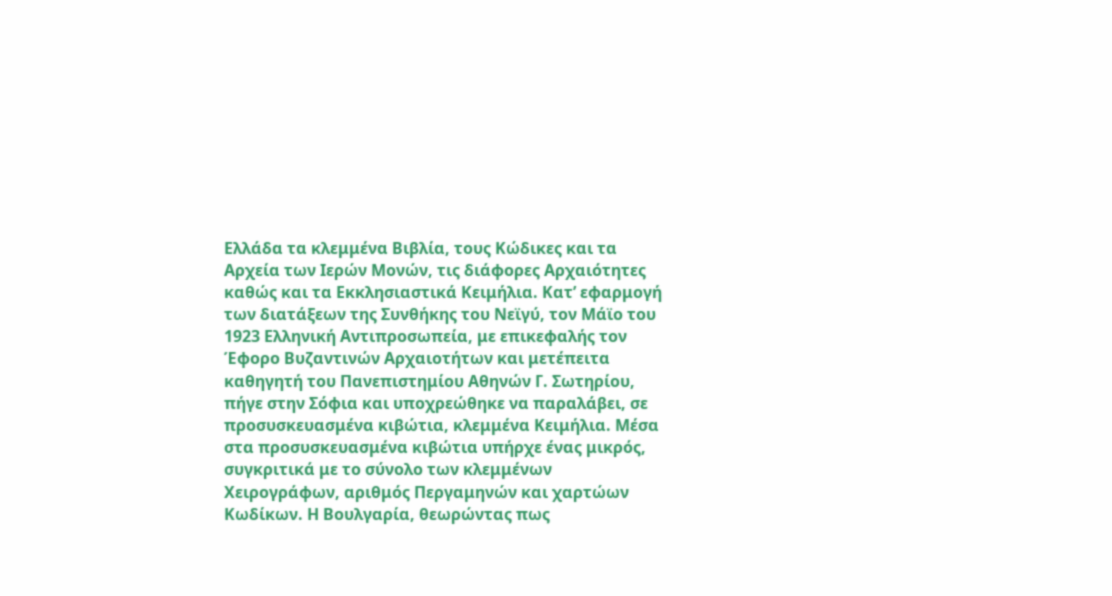Ελλάδα τα κλεμμένα Βιβλία, τους Κώδικες και τα Αρχεία των Ιερών Μονών, τις διάφορες Αρχαιότητες καθώς και τα Εκκλησιαστικά Κειμήλια. Κατ’ εφαρμογή των διατάξεων της Συνθήκης του Νεϊγύ, τον Μάϊο του 1923 Ελληνική Αντιπροσωπεία, με επικεφαλής τον Έφορο Βυζαντινών Αρχαιοτήτων και μετέπειτα καθηγητή του Πανεπιστημίου Αθηνών Γ. Σωτηρίου, πήγε στην Σόφια και υποχρεώθηκε να παραλάβει, σε προσυσκευασμένα κιβώτια, κλεμμένα Κειμήλια. Μέσα στα προσυσκευασμένα κιβώτια υπήρχε ένας μικρός, συγκριτικά με το σύνολο των κλεμμένων Χειρογράφων, αριθμός Περγαμηνών και χαρτώων Κωδίκων. Η Βουλγαρία, θεωρώντας πως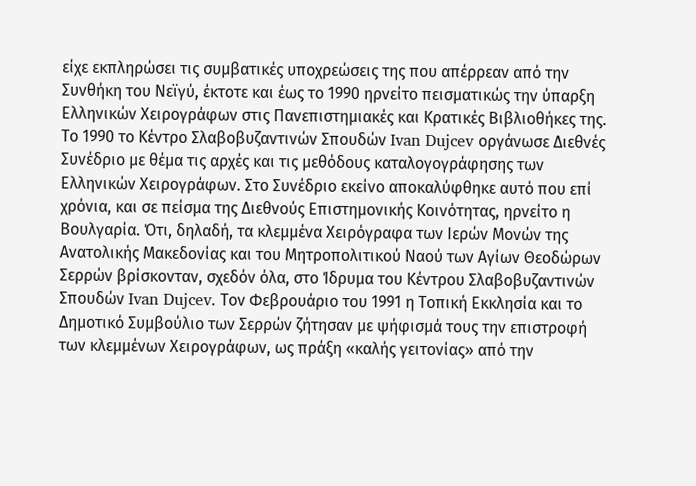είχε εκπληρώσει τις συμβατικές υποχρεώσεις της που απέρρεαν από την Συνθήκη του Νεϊγύ, έκτοτε και έως το 1990 ηρνείτο πεισματικώς την ύπαρξη Ελληνικών Χειρογράφων στις Πανεπιστημιακές και Κρατικές Βιβλιοθήκες της. Το 1990 το Κέντρο Σλαβοβυζαντινών Σπουδών Ivan Dujcev οργάνωσε Διεθνές Συνέδριο με θέμα τις αρχές και τις μεθόδους καταλογογράφησης των Ελληνικών Χειρογράφων. Στο Συνέδριο εκείνο αποκαλύφθηκε αυτό που επί χρόνια, και σε πείσμα της Διεθνούς Επιστημονικής Κοινότητας, ηρνείτο η Βουλγαρία. Ότι, δηλαδή, τα κλεμμένα Χειρόγραφα των Ιερών Μονών της Ανατολικής Μακεδονίας και του Μητροπολιτικού Ναού των Αγίων Θεοδώρων Σερρών βρίσκονταν, σχεδόν όλα, στο Ίδρυμα του Κέντρου Σλαβοβυζαντινών Σπουδών Ivan Dujcev. Τον Φεβρουάριο του 1991 η Τοπική Εκκλησία και το Δημοτικό Συμβούλιο των Σερρών ζήτησαν με ψήφισμά τους την επιστροφή των κλεμμένων Χειρογράφων, ως πράξη «καλής γειτονίας» από την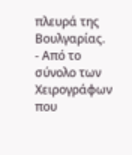πλευρά της Βουλγαρίας.
- Από το σύνολο των Χειρογράφων που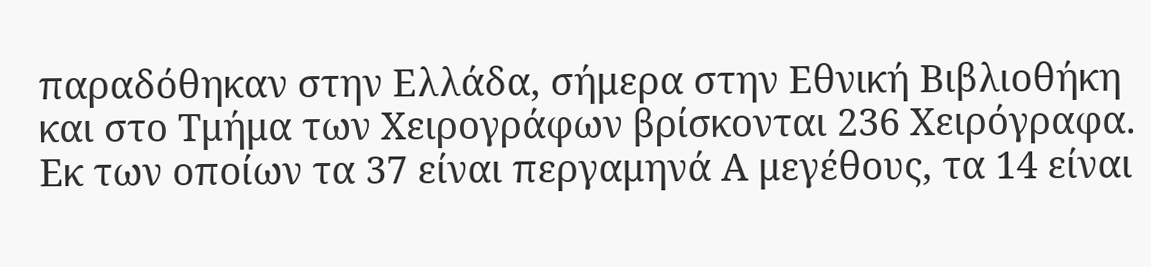παραδόθηκαν στην Ελλάδα, σήμερα στην Εθνική Βιβλιοθήκη και στο Τμήμα των Χειρογράφων βρίσκονται 236 Χειρόγραφα. Εκ των οποίων τα 37 είναι περγαμηνά Α μεγέθους, τα 14 είναι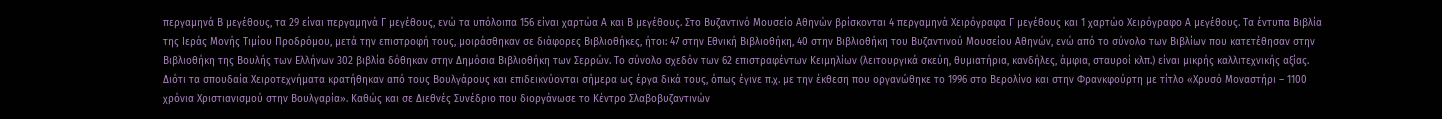περγαμηνά Β μεγέθους, τα 29 είναι περγαμηνά Γ μεγέθους, ενώ τα υπόλοιπα 156 είναι χαρτώα Α και Β μεγέθους. Στο Βυζαντινό Μουσείο Αθηνών βρίσκονται 4 περγαμηνά Χειρόγραφα Γ μεγέθους και 1 χαρτώο Χειρόγραφο Α μεγέθους. Τα έντυπα Βιβλία της Ιεράς Μονής Τιμίου Προδρόμου, μετά την επιστροφή τους, μοιράσθηκαν σε διάφορες Βιβλιοθήκες, ήτοι: 47 στην Εθνική Βιβλιοθήκη, 40 στην Βιβλιοθήκη του Βυζαντινού Μουσείου Αθηνών, ενώ από το σύνολο των Βιβλίων που κατετέθησαν στην Βιβλιοθήκη της Βουλής των Ελλήνων 302 βιβλία δόθηκαν στην Δημόσια Βιβλιοθήκη των Σερρών. Το σύνολο σχεδόν των 62 επιστραφέντων Κειμηλίων (λειτουργικά σκεύη, θυμιατήρια, κανδήλες, άμφια, σταυροί κλπ.) είναι μικρής καλλιτεχνικής αξίας. Διότι τα σπουδαία Χειροτεχνήματα κρατήθηκαν από τους Βουλγάρους και επιδεικνύονται σήμερα ως έργα δικά τους, όπως έγινε π.χ. με την έκθεση που οργανώθηκε το 1996 στο Βερολίνο και στην Φρανκφούρτη με τίτλο «Χρυσό Μοναστήρι – 1100 χρόνια Χριστιανισμού στην Βουλγαρία». Καθώς και σε Διεθνές Συνέδριο που διοργάνωσε το Κέντρο Σλαβοβυζαντινών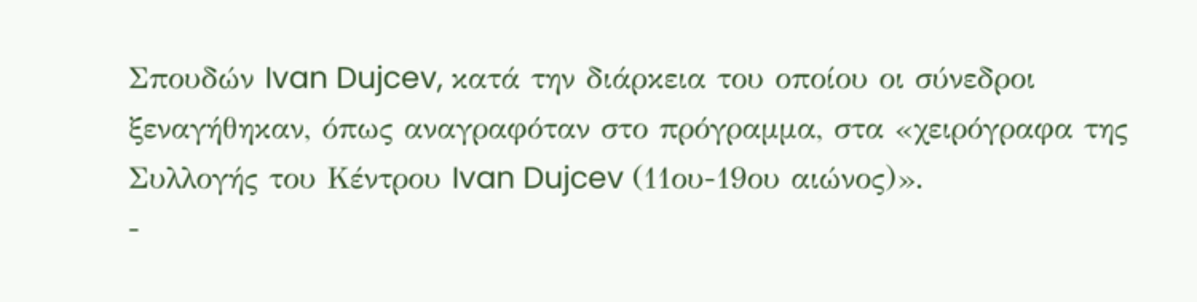Σπουδών Ivan Dujcev, κατά την διάρκεια του οποίου οι σύνεδροι ξεναγήθηκαν, όπως αναγραφόταν στο πρόγραμμα, στα «χειρόγραφα της Συλλογής του Κέντρου Ivan Dujcev (11ου-19ου αιώνος)».
-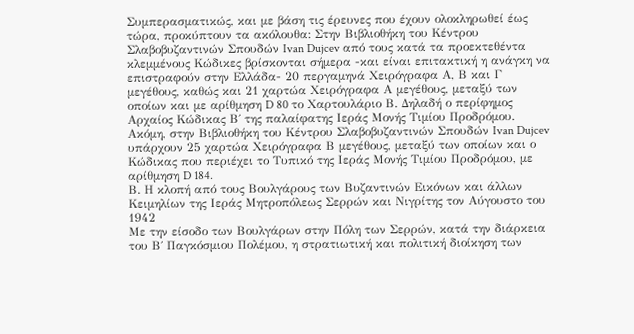Συμπερασματικώς, και με βάση τις έρευνες που έχουν ολοκληρωθεί έως τώρα, προκύπτουν τα ακόλουθα: Στην Βιβλιοθήκη του Κέντρου Σλαβοβυζαντινών Σπουδών Ivan Dujcev από τους κατά τα προεκτεθέντα κλεμμένους Κώδικες βρίσκονται σήμερα -και είναι επιτακτική η ανάγκη να επιστραφούν στην Ελλάδα- 20 περγαμηνά Χειρόγραφα Α, Β και Γ μεγέθους, καθώς και 21 χαρτώα Χειρόγραφα Α μεγέθους, μεταξύ των οποίων και με αρίθμηση D 80 το Χαρτουλάριο Β. Δηλαδή ο περίφημος Αρχαίος Κώδικας Β΄ της παλαίφατης Ιεράς Μονής Τιμίου Προδρόμου. Ακόμη, στην Βιβλιοθήκη του Κέντρου Σλαβοβυζαντινών Σπουδών Ivan Dujcev υπάρχουν 25 χαρτώα Χειρόγραφα Β μεγέθους, μεταξύ των οποίων και ο Κώδικας που περιέχει το Τυπικό της Ιεράς Μονής Τιμίου Προδρόμου, με αρίθμηση D 184.
Β. Η κλοπή από τους Βουλγάρους των Βυζαντινών Εικόνων και άλλων Κειμηλίων της Ιεράς Μητροπόλεως Σερρών και Νιγρίτης τον Αύγουστο του 1942
Με την είσοδο των Βουλγάρων στην Πόλη των Σερρών, κατά την διάρκεια του Β΄ Παγκόσμιου Πολέμου, η στρατιωτική και πολιτική διοίκηση των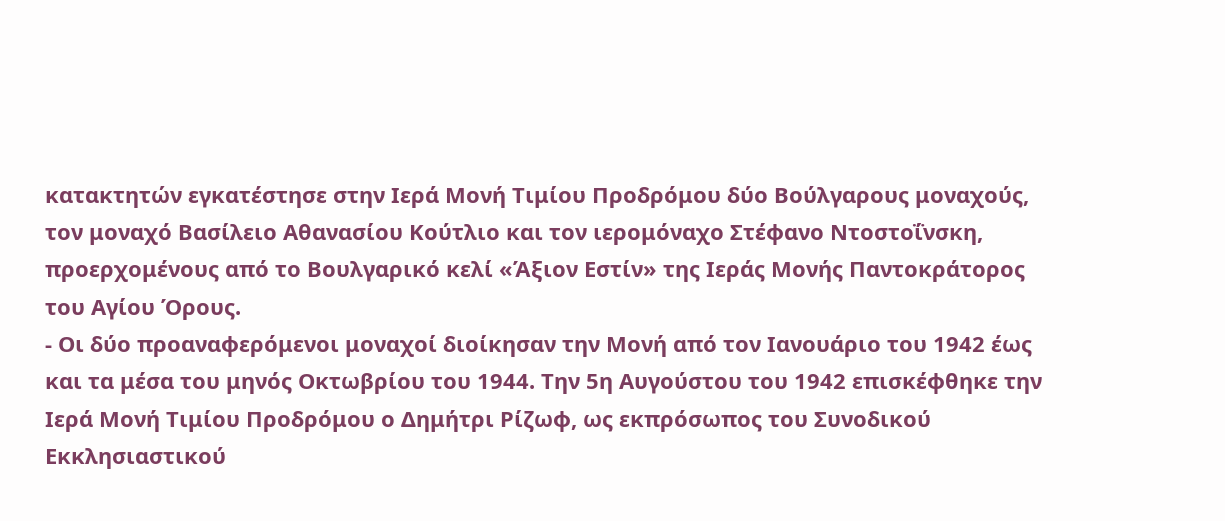κατακτητών εγκατέστησε στην Ιερά Μονή Τιμίου Προδρόμου δύο Βούλγαρους μοναχούς, τον μοναχό Βασίλειο Αθανασίου Κούτλιο και τον ιερομόναχο Στέφανο Ντοστοΐνσκη, προερχομένους από το Βουλγαρικό κελί «Άξιον Εστίν» της Ιεράς Μονής Παντοκράτορος του Αγίου Όρους.
- Οι δύο προαναφερόμενοι μοναχοί διοίκησαν την Μονή από τον Ιανουάριο του 1942 έως και τα μέσα του μηνός Οκτωβρίου του 1944. Την 5η Αυγούστου του 1942 επισκέφθηκε την Ιερά Μονή Τιμίου Προδρόμου ο Δημήτρι Ρίζωφ, ως εκπρόσωπος του Συνοδικού Εκκλησιαστικού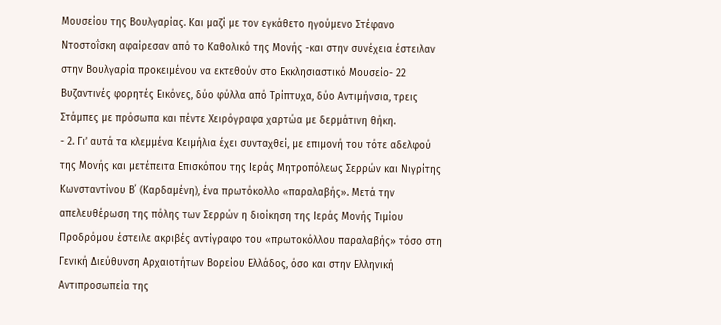Μουσείου της Βουλγαρίας. Και μαζί με τον εγκάθετο ηγούμενο Στέφανο Ντοστοΐσκη αφαίρεσαν από το Καθολικό της Μονής -και στην συνέχεια έστειλαν στην Βουλγαρία προκειμένου να εκτεθούν στο Εκκλησιαστικό Μουσείο- 22 Βυζαντινές φορητές Εικόνες, δύο φύλλα από Τρίπτυχα, δύο Αντιμήνσια, τρεις Στάμπες με πρόσωπα και πέντε Χειρόγραφα χαρτώα με δερμάτινη θήκη.
- 2. Γι’ αυτά τα κλεμμένα Κειμήλια έχει συνταχθεί, με επιμονή του τότε αδελφού της Μονής και μετέπειτα Επισκόπου της Ιεράς Μητροπόλεως Σερρών και Νιγρίτης Κωνσταντίνου Β΄ (Καρδαμένη), ένα πρωτόκολλο «παραλαβής». Μετά την απελευθέρωση της πόλης των Σερρών η διοίκηση της Ιεράς Μονής Τιμίου Προδρόμου έστειλε ακριβές αντίγραφο του «πρωτοκόλλου παραλαβής» τόσο στη Γενική Διεύθυνση Αρχαιοτήτων Βορείου Ελλάδος, όσο και στην Ελληνική Αντιπροσωπεία της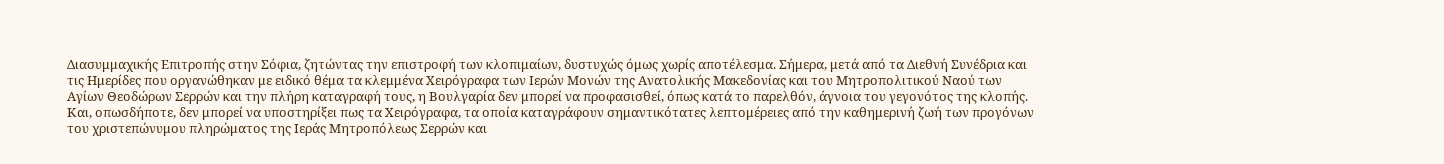Διασυμμαχικής Επιτροπής στην Σόφια, ζητώντας την επιστροφή των κλοπιμαίων, δυστυχώς όμως χωρίς αποτέλεσμα. Σήμερα, μετά από τα Διεθνή Συνέδρια και τις Ημερίδες που οργανώθηκαν με ειδικό θέμα τα κλεμμένα Χειρόγραφα των Ιερών Μονών της Ανατολικής Μακεδονίας και του Μητροπολιτικού Ναού των Αγίων Θεοδώρων Σερρών και την πλήρη καταγραφή τους, η Βουλγαρία δεν μπορεί να προφασισθεί, όπως κατά το παρελθόν, άγνοια του γεγονότος της κλοπής. Και, οπωσδήποτε, δεν μπορεί να υποστηρίξει πως τα Χειρόγραφα, τα οποία καταγράφουν σημαντικότατες λεπτομέρειες από την καθημερινή ζωή των προγόνων του χριστεπώνυμου πληρώματος της Ιεράς Μητροπόλεως Σερρών και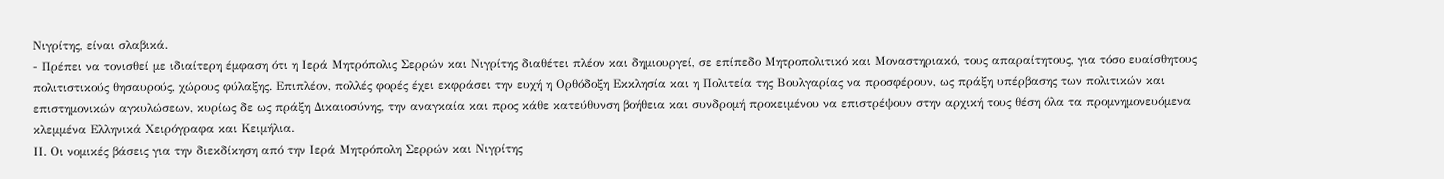Νιγρίτης, είναι σλαβικά.
- Πρέπει να τονισθεί με ιδιαίτερη έμφαση ότι η Ιερά Μητρόπολις Σερρών και Νιγρίτης διαθέτει πλέον και δημιουργεί, σε επίπεδο Μητροπολιτικό και Μοναστηριακό, τους απαραίτητους, για τόσο ευαίσθητους πολιτιστικούς θησαυρούς, χώρους φύλαξης. Επιπλέον, πολλές φορές έχει εκφράσει την ευχή η Ορθόδοξη Εκκλησία και η Πολιτεία της Βουλγαρίας να προσφέρουν, ως πράξη υπέρβασης των πολιτικών και επιστημονικών αγκυλώσεων, κυρίως δε ως πράξη Δικαιοσύνης, την αναγκαία και προς κάθε κατεύθυνση βοήθεια και συνδρομή προκειμένου να επιστρέψουν στην αρχική τους θέση όλα τα προμνημονευόμενα κλεμμένα Ελληνικά Χειρόγραφα και Κειμήλια.
ΙΙ. Οι νομικές βάσεις για την διεκδίκηση από την Ιερά Μητρόπολη Σερρών και Νιγρίτης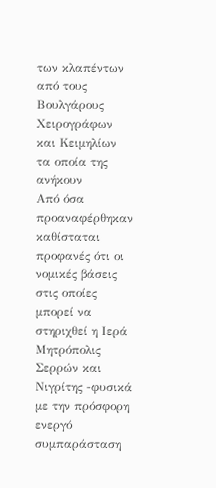των κλαπέντων από τους Βουλγάρους Χειρογράφων και Κειμηλίων τα οποία της ανήκουν
Από όσα προαναφέρθηκαν καθίσταται προφανές ότι οι νομικές βάσεις στις οποίες μπορεί να στηριχθεί η Ιερά Μητρόπολις Σερρών και Νιγρίτης -φυσικά με την πρόσφορη ενεργό συμπαράσταση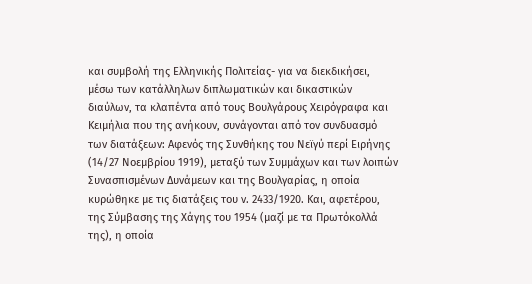και συμβολή της Ελληνικής Πολιτείας- για να διεκδικήσει, μέσω των κατάλληλων διπλωματικών και δικαστικών διαύλων, τα κλαπέντα από τους Βουλγάρους Χειρόγραφα και Κειμήλια που της ανήκουν, συνάγονται από τον συνδυασμό των διατάξεων: Αφενός της Συνθήκης του Νεϊγύ περί Ειρήνης (14/27 Νοεμβρίου 1919), μεταξύ των Συμμάχων και των λοιπών Συνασπισμένων Δυνάμεων και της Βουλγαρίας, η οποία κυρώθηκε με τις διατάξεις του ν. 2433/1920. Και, αφετέρου, της Σύμβασης της Χάγης του 1954 (μαζί με τα Πρωτόκολλά της), η οποία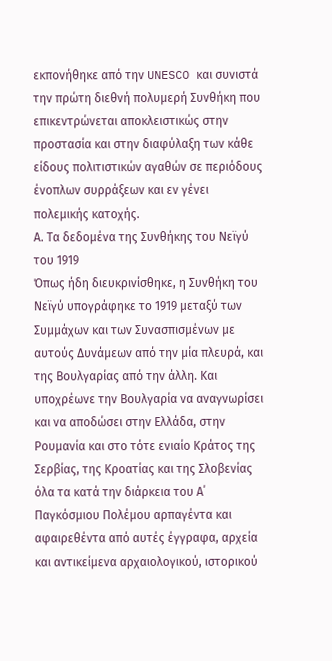εκπονήθηκε από την UNESCO και συνιστά την πρώτη διεθνή πολυμερή Συνθήκη που επικεντρώνεται αποκλειστικώς στην προστασία και στην διαφύλαξη των κάθε είδους πολιτιστικών αγαθών σε περιόδους ένοπλων συρράξεων και εν γένει πολεμικής κατοχής.
Α. Τα δεδομένα της Συνθήκης του Νεϊγύ του 1919
Όπως ήδη διευκρινίσθηκε, η Συνθήκη του Νεϊγύ υπογράφηκε το 1919 μεταξύ των Συμμάχων και των Συνασπισμένων με αυτούς Δυνάμεων από την μία πλευρά, και της Βουλγαρίας από την άλλη. Και υποχρέωνε την Βουλγαρία να αναγνωρίσει και να αποδώσει στην Ελλάδα, στην Ρουμανία και στο τότε ενιαίο Κράτος της Σερβίας, της Κροατίας και της Σλοβενίας όλα τα κατά την διάρκεια του Α΄ Παγκόσμιου Πολέμου αρπαγέντα και αφαιρεθέντα από αυτές έγγραφα, αρχεία και αντικείμενα αρχαιολογικού, ιστορικού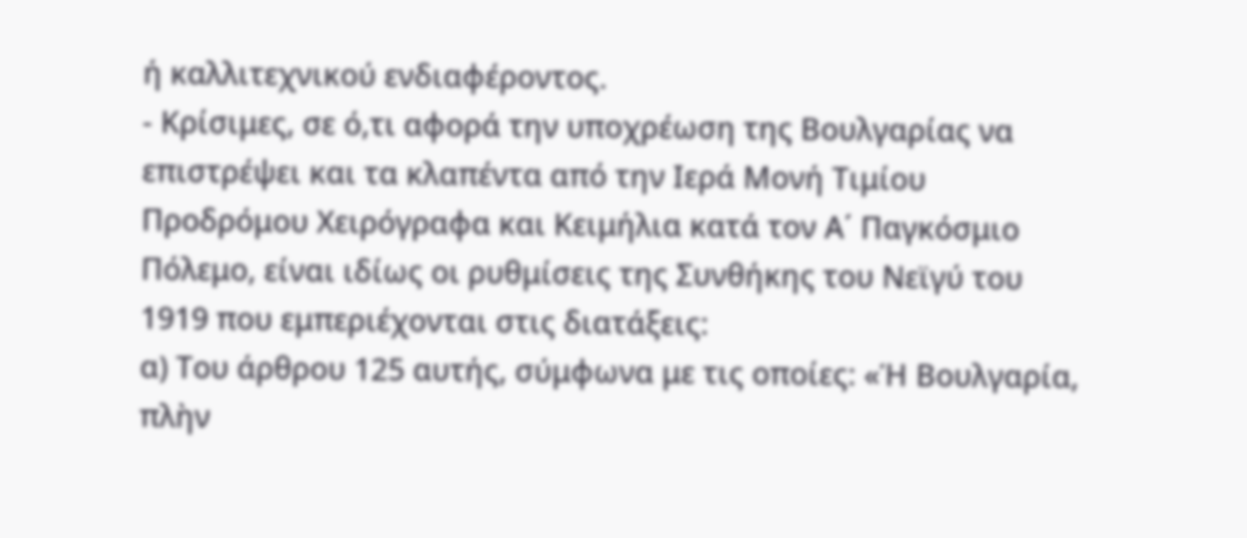ή καλλιτεχνικού ενδιαφέροντος.
- Κρίσιμες, σε ό,τι αφορά την υποχρέωση της Βουλγαρίας να επιστρέψει και τα κλαπέντα από την Ιερά Μονή Τιμίου Προδρόμου Χειρόγραφα και Κειμήλια κατά τον Α΄ Παγκόσμιο Πόλεμο, είναι ιδίως οι ρυθμίσεις της Συνθήκης του Νεϊγύ του 1919 που εμπεριέχονται στις διατάξεις:
α) Του άρθρου 125 αυτής, σύμφωνα με τις οποίες: «Ἡ Βουλγαρία, πλὴν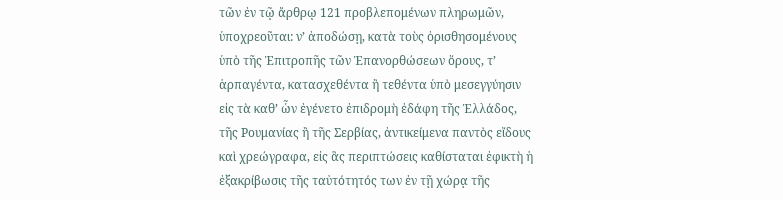τῶν ἐν τῷ ἄρθρῳ 121 προβλεπομένων πληρωμῶν, ὑποχρεοῦται: ν’ ἀποδώσῃ, κατὰ τοὺς ὁρισθησομένους ὑπὸ τῆς Ἐπιτροπῆς τῶν Ἐπανορθώσεων ὅρους, τ’ ἁρπαγέντα, κατασχεθέντα ἢ τεθέντα ὑπὸ μεσεγγύησιν εἰς τὰ καθ’ ὧν ἐγένετο ἐπιδρομὴ ἐδάφη τῆς Ἑλλάδος, τῆς Ρουμανίας ἢ τῆς Σερβίας, ἀντικείμενα παντὸς εἴδους καὶ χρεώγραφα, εἰς ἃς περιπτώσεις καθίσταται ἐφικτὴ ἡ ἐξακρίβωσις τῆς ταὐτότητός των ἐν τῇ χώρᾳ τῆς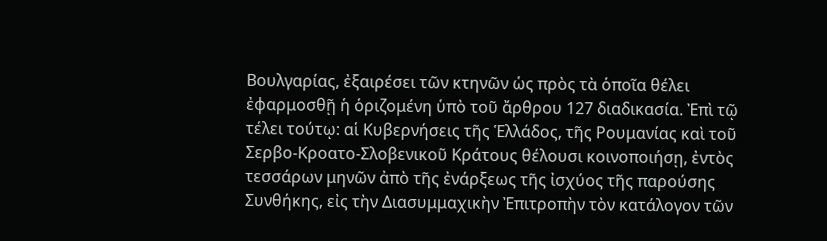Βουλγαρίας, ἐξαιρέσει τῶν κτηνῶν ὡς πρὸς τὰ ὁποῖα θέλει ἐφαρμοσθῇ ἡ ὁριζομένη ὑπὸ τοῦ ἄρθρου 127 διαδικασία. Ἐπὶ τῷ τέλει τούτῳ: αἱ Κυβερνήσεις τῆς Ἑλλάδος, τῆς Ρουμανίας καὶ τοῦ Σερβο-Κροατο-Σλοβενικοῦ Κράτους θέλουσι κοινοποιήσῃ, ἐντὸς τεσσάρων μηνῶν ἀπὸ τῆς ἐνάρξεως τῆς ἰσχύος τῆς παρούσης Συνθήκης, εἰς τὴν Διασυμμαχικὴν Ἐπιτροπὴν τὸν κατάλογον τῶν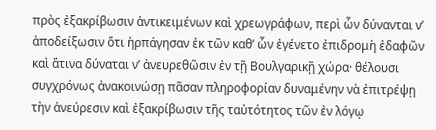πρὸς ἐξακρίβωσιν ἀντικειμένων καὶ χρεωγράφων, περὶ ὧν δύνανται ν’ ἀποδείξωσιν ὅτι ἡρπάγησαν ἐκ τῶν καθ’ ὧν ἐγένετο ἐπιδρομὴ ἐδαφῶν καὶ ἅτινα δύναται ν’ ἀνευρεθῶσιν ἐν τῇ Βουλγαρικῇ χώρα· θέλουσι συγχρόνως ἀνακοινώσῃ πᾶσαν πληροφορίαν δυναμένην νὰ ἐπιτρέψῃ τὴν ἀνεύρεσιν καὶ ἐξακρίβωσιν τῆς ταὐτότητος τῶν ἐν λόγῳ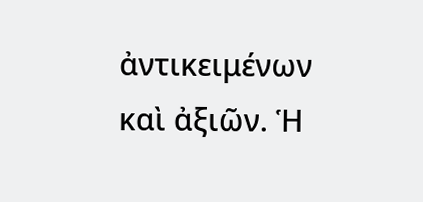ἀντικειμένων καὶ ἀξιῶν. Ἡ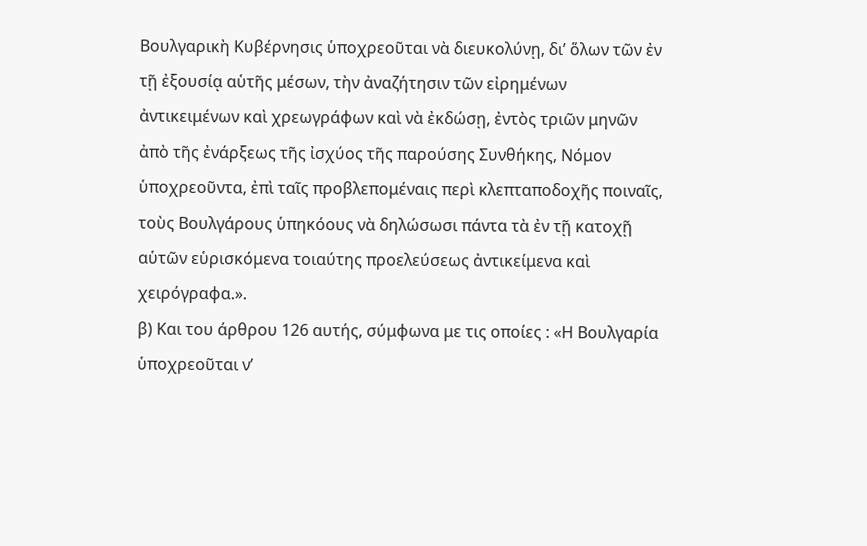Βουλγαρικὴ Κυβέρνησις ὑποχρεοῦται νὰ διευκολύνῃ, δι’ ὅλων τῶν ἐν τῇ ἐξουσίᾳ αὑτῆς μέσων, τὴν ἀναζήτησιν τῶν εἰρημένων ἀντικειμένων καὶ χρεωγράφων καὶ νὰ ἐκδώσῃ, ἐντὸς τριῶν μηνῶν ἀπὸ τῆς ἐνάρξεως τῆς ἰσχύος τῆς παρούσης Συνθήκης, Νόμον ὑποχρεοῦντα, ἐπὶ ταῖς προβλεπομέναις περὶ κλεπταποδοχῆς ποιναῖς, τοὺς Βουλγάρους ὑπηκόους νὰ δηλώσωσι πάντα τὰ ἐν τῇ κατοχῇ αὑτῶν εὑρισκόμενα τοιαύτης προελεύσεως ἀντικείμενα καὶ χειρόγραφα.».
β) Και του άρθρου 126 αυτής, σύμφωνα με τις οποίες : «Η Βουλγαρία ὑποχρεοῦται ν’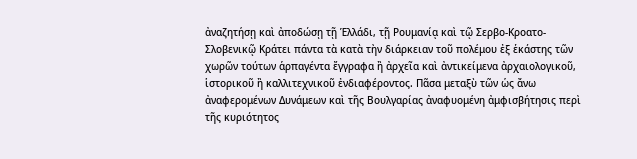ἀναζητήσῃ καὶ ἀποδώσῃ τῇ Ἑλλάδι, τῇ Ρουμανίᾳ καὶ τῷ Σερβο-Κροατο-Σλοβενικῷ Κράτει πάντα τὰ κατὰ τὴν διάρκειαν τοῦ πολέμου ἐξ ἑκάστης τῶν χωρῶν τούτων ἁρπαγέντα ἔγγραφα ἢ ἀρχεῖα καὶ ἀντικείμενα ἀρχαιολογικοῦ, ἱστορικοῦ ἢ καλλιτεχνικοῦ ἐνδιαφέροντος. Πᾶσα μεταξὺ τῶν ὡς ἄνω ἀναφερομένων Δυνάμεων καὶ τῆς Βουλγαρίας ἀναφυομένη ἀμφισβήτησις περὶ τῆς κυριότητος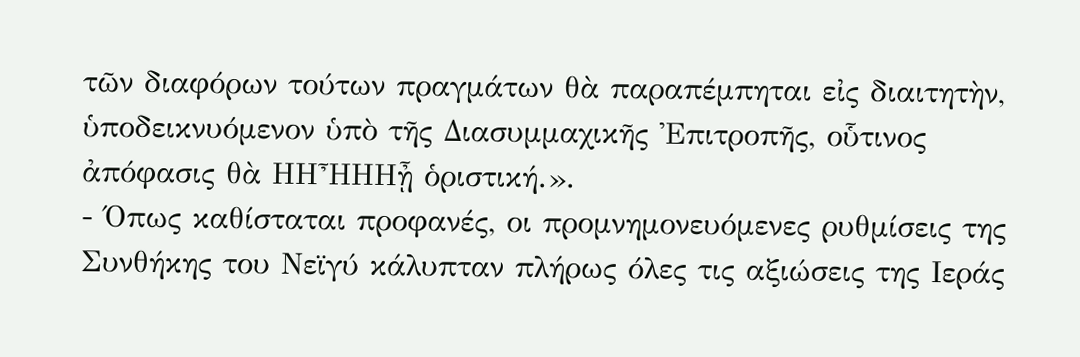τῶν διαφόρων τούτων πραγμάτων θὰ παραπέμπηται εἰς διαιτητὴν, ὑποδεικνυόμενον ὑπὸ τῆς Διασυμμαχικῆς Ἐπιτροπῆς, οὗτινος ἀπόφασις θὰ ΗΗἮΗΗᾖ ὁριστική.».
- Όπως καθίσταται προφανές, οι προμνημονευόμενες ρυθμίσεις της Συνθήκης του Νεϊγύ κάλυπταν πλήρως όλες τις αξιώσεις της Ιεράς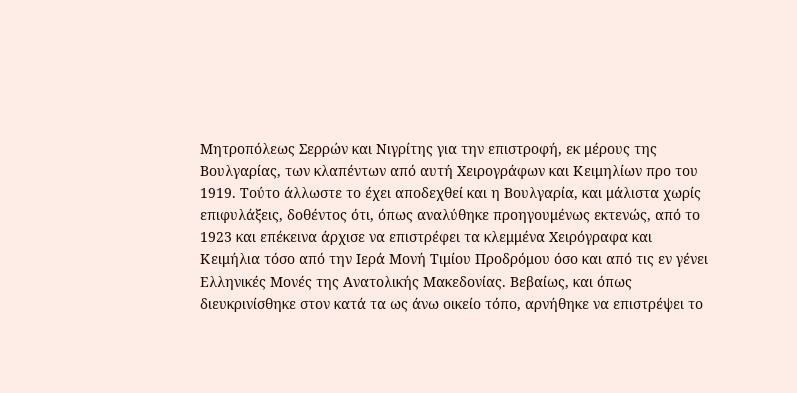Μητροπόλεως Σερρών και Νιγρίτης για την επιστροφή, εκ μέρους της Βουλγαρίας, των κλαπέντων από αυτή Χειρογράφων και Κειμηλίων προ του 1919. Τούτο άλλωστε το έχει αποδεχθεί και η Βουλγαρία, και μάλιστα χωρίς επιφυλάξεις, δοθέντος ότι, όπως αναλύθηκε προηγουμένως εκτενώς, από το 1923 και επέκεινα άρχισε να επιστρέφει τα κλεμμένα Χειρόγραφα και Κειμήλια τόσο από την Ιερά Μονή Τιμίου Προδρόμου όσο και από τις εν γένει Ελληνικές Μονές της Ανατολικής Μακεδονίας. Βεβαίως, και όπως διευκρινίσθηκε στον κατά τα ως άνω οικείο τόπο, αρνήθηκε να επιστρέψει το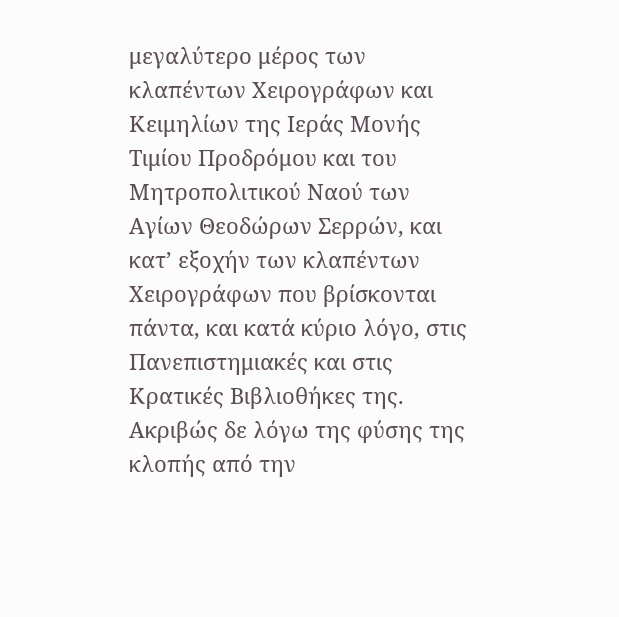μεγαλύτερο μέρος των κλαπέντων Χειρογράφων και Κειμηλίων της Ιεράς Μονής Τιμίου Προδρόμου και του Μητροπολιτικού Ναού των Αγίων Θεοδώρων Σερρών, και κατ’ εξοχήν των κλαπέντων Χειρογράφων που βρίσκονται πάντα, και κατά κύριο λόγο, στις Πανεπιστημιακές και στις Κρατικές Βιβλιοθήκες της. Ακριβώς δε λόγω της φύσης της κλοπής από την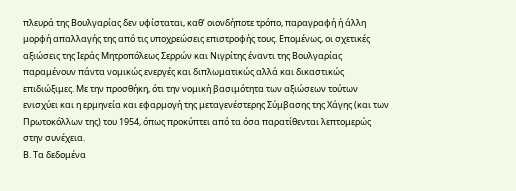πλευρά της Βουλγαρίας δεν υφίσταται, καθ’ οιονδήποτε τρόπο, παραγραφή ή άλλη μορφή απαλλαγής της από τις υποχρεώσεις επιστροφής τους. Επομένως, οι σχετικές αξιώσεις της Ιεράς Μητροπόλεως Σερρών και Νιγρίτης έναντι της Βουλγαρίας παραμένουν πάντα νομικώς ενεργές και διπλωματικώς αλλά και δικαστικώς επιδιώξιμες. Με την προσθήκη, ότι την νομική βασιμότητα των αξιώσεων τούτων ενισχύει και η ερμηνεία και εφαρμογή της μεταγενέστερης Σύμβασης της Χάγης (και των Πρωτοκόλλων της) του 1954, όπως προκύπτει από τα όσα παρατίθενται λεπτομερώς στην συνέχεια.
Β. Τα δεδομένα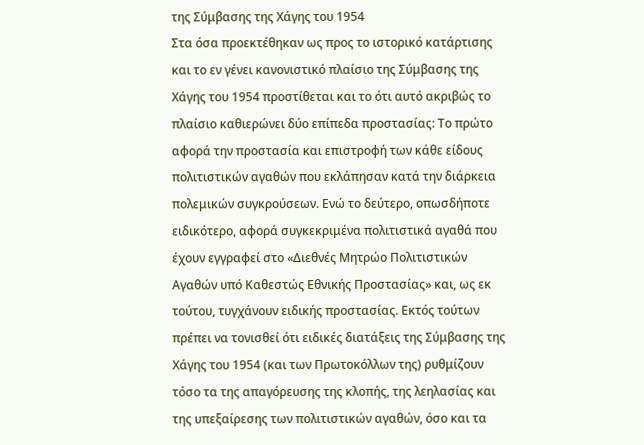της Σύμβασης της Χάγης του 1954
Στα όσα προεκτέθηκαν ως προς το ιστορικό κατάρτισης και το εν γένει κανονιστικό πλαίσιο της Σύμβασης της Χάγης του 1954 προστίθεται και το ότι αυτό ακριβώς το πλαίσιο καθιερώνει δύο επίπεδα προστασίας: Το πρώτο αφορά την προστασία και επιστροφή των κάθε είδους πολιτιστικών αγαθών που εκλάπησαν κατά την διάρκεια πολεμικών συγκρούσεων. Ενώ το δεύτερο, οπωσδήποτε ειδικότερο, αφορά συγκεκριμένα πολιτιστικά αγαθά που έχουν εγγραφεί στο «Διεθνές Μητρώο Πολιτιστικών Αγαθών υπό Καθεστώς Εθνικής Προστασίας» και, ως εκ τούτου, τυγχάνουν ειδικής προστασίας. Εκτός τούτων πρέπει να τονισθεί ότι ειδικές διατάξεις της Σύμβασης της Χάγης του 1954 (και των Πρωτοκόλλων της) ρυθμίζουν τόσο τα της απαγόρευσης της κλοπής, της λεηλασίας και της υπεξαίρεσης των πολιτιστικών αγαθών, όσο και τα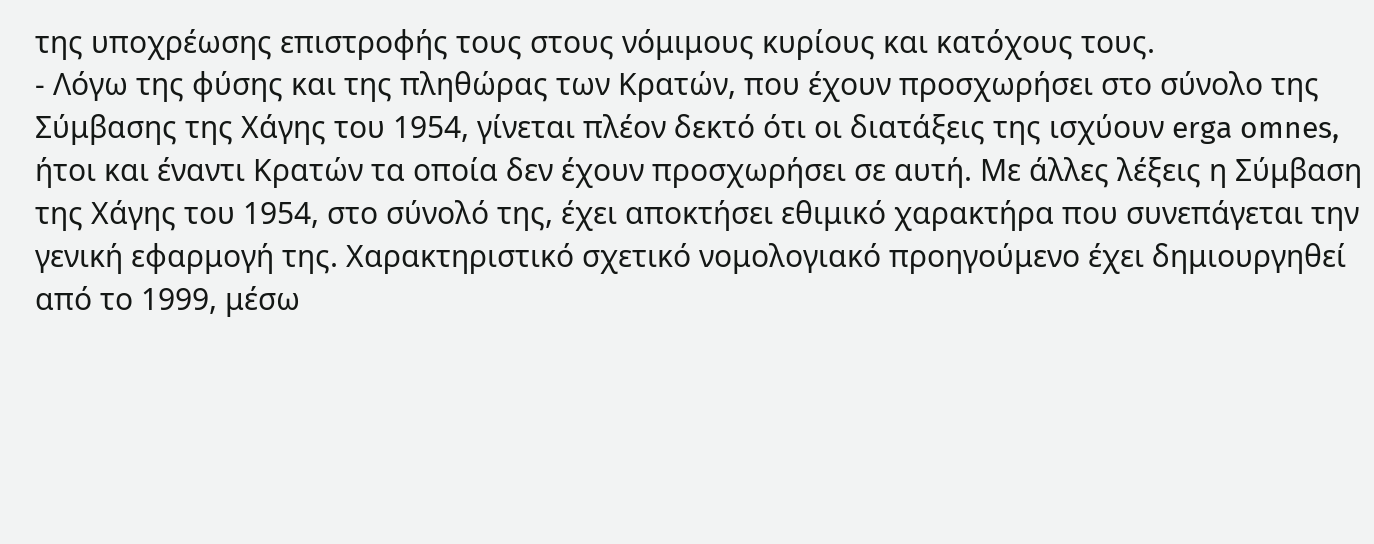της υποχρέωσης επιστροφής τους στους νόμιμους κυρίους και κατόχους τους.
- Λόγω της φύσης και της πληθώρας των Κρατών, που έχουν προσχωρήσει στο σύνολο της Σύμβασης της Χάγης του 1954, γίνεται πλέον δεκτό ότι οι διατάξεις της ισχύουν erga omnes, ήτοι και έναντι Κρατών τα οποία δεν έχουν προσχωρήσει σε αυτή. Με άλλες λέξεις η Σύμβαση της Χάγης του 1954, στο σύνολό της, έχει αποκτήσει εθιμικό χαρακτήρα που συνεπάγεται την γενική εφαρμογή της. Χαρακτηριστικό σχετικό νομολογιακό προηγούμενο έχει δημιουργηθεί από το 1999, μέσω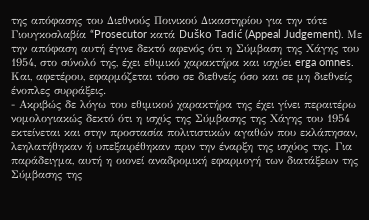της απόφασης του Διεθνούς Ποινικού Δικαστηρίου για την τότε Γιουγκοσλαβία “Prosecutor κατά Duško Tadić (Appeal Judgement). Με την απόφαση αυτή έγινε δεκτό αφενός ότι η Σύμβαση της Χάγης του 1954, στο σύνολό της, έχει εθιμικό χαρακτήρα και ισχύει erga omnes. Και, αφετέρου, εφαρμόζεται τόσο σε διεθνείς όσο και σε μη διεθνείς ένοπλες συρράξεις.
- Ακριβώς δε λόγω του εθιμικού χαρακτήρα της έχει γίνει περαιτέρω νομολογιακώς δεκτό ότι η ισχύς της Σύμβασης της Χάγης του 1954 εκτείνεται και στην προστασία πολιτιστικών αγαθών που εκλάπησαν, λεηλατήθηκαν ή υπεξαιρέθηκαν πριν την έναρξη της ισχύος της. Για παράδειγμα, αυτή η οιονεί αναδρομική εφαρμογή των διατάξεων της Σύμβασης της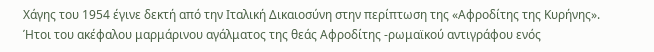Χάγης του 1954 έγινε δεκτή από την Ιταλική Δικαιοσύνη στην περίπτωση της «Αφροδίτης της Κυρήνης». Ήτοι του ακέφαλου μαρμάρινου αγάλματος της θεάς Αφροδίτης -ρωμαϊκού αντιγράφου ενός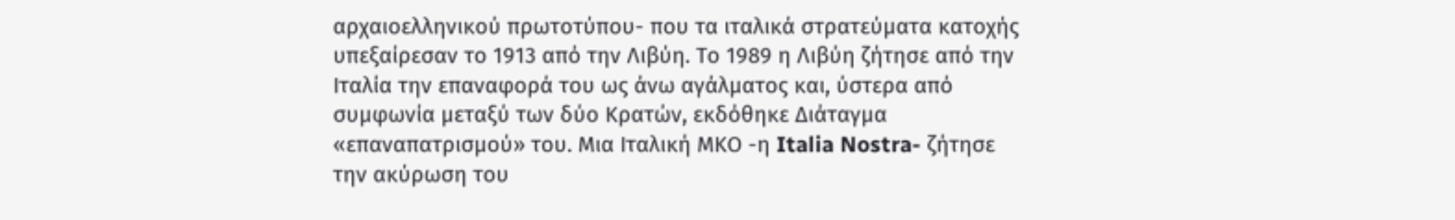αρχαιοελληνικού πρωτοτύπου- που τα ιταλικά στρατεύματα κατοχής υπεξαίρεσαν το 1913 από την Λιβύη. Το 1989 η Λιβύη ζήτησε από την Ιταλία την επαναφορά του ως άνω αγάλματος και, ύστερα από συμφωνία μεταξύ των δύο Κρατών, εκδόθηκε Διάταγμα «επαναπατρισμού» του. Μια Ιταλική ΜΚΟ -η Italia Nostra- ζήτησε την ακύρωση του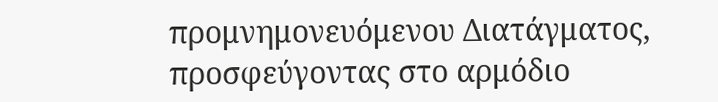προμνημονευόμενου Διατάγματος, προσφεύγοντας στο αρμόδιο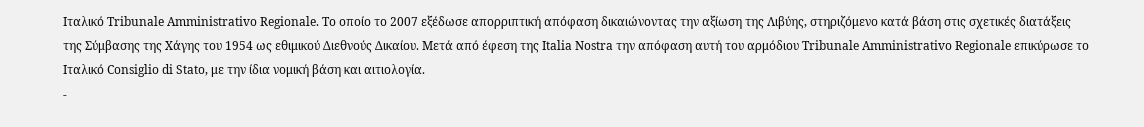Ιταλικό Tribunale Amministrativo Regionale. Το οποίο το 2007 εξέδωσε απορριπτική απόφαση δικαιώνοντας την αξίωση της Λιβύης, στηριζόμενο κατά βάση στις σχετικές διατάξεις της Σύμβασης της Χάγης του 1954 ως εθιμικού Διεθνούς Δικαίου. Μετά από έφεση της Italia Nostra την απόφαση αυτή του αρμόδιου Tribunale Amministrativo Regionale επικύρωσε το Ιταλικό Consiglio di Stato, με την ίδια νομική βάση και αιτιολογία.
-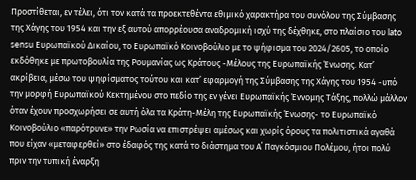Προστίθεται, εν τέλει, ότι τον κατά τα προεκτεθέντα εθιμικό χαρακτήρα του συνόλου της Σύμβασης της Χάγης του 1954 και την εξ αυτού απορρέουσα αναδρομική ισχύ της δέχθηκε, στο πλαίσιο του lato sensu Ευρωπαϊκού Δικαίου, το Ευρωπαϊκό Κοινοβούλιο με το ψήφισμα του 2024/2605, το οποίο εκδόθηκε με πρωτοβουλία της Ρουμανίας ως Κράτους -Μέλους της Ευρωπαϊκής Ένωσης. Κατ’ ακρίβεια, μέσω του ψηφίσματος τούτου και κατ’ εφαρμογή της Σύμβασης της Χάγης του 1954 -υπό την μορφή Ευρωπαϊκού Κεκτημένου στο πεδίο της εν γένει Ευρωπαϊκής Έννομης Τάξης, πολλώ μάλλον όταν έχουν προσχωρήσει σε αυτή όλα τα Κράτη-Μέλη της Ευρωπαϊκής Ένωσης- το Ευρωπαϊκό Κοινοβούλιο «παρότρυνε» την Ρωσία να επιστρέψει αμέσως και χωρίς όρους τα πολιτιστικά αγαθά που είχαν «μεταφερθεί» στο έδαφός της κατά το διάστημα του Α΄ Παγκόσμιου Πολέμου, ήτοι πολύ πριν την τυπική έναρξη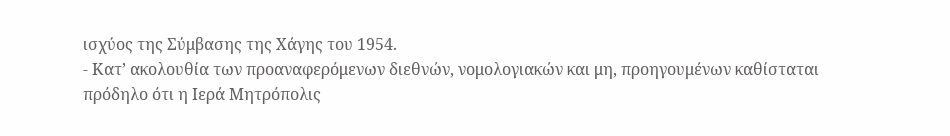ισχύος της Σύμβασης της Χάγης του 1954.
- Κατ’ ακολουθία των προαναφερόμενων διεθνών, νομολογιακών και μη, προηγουμένων καθίσταται πρόδηλο ότι η Ιερά Μητρόπολις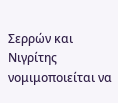Σερρών και Νιγρίτης νομιμοποιείται να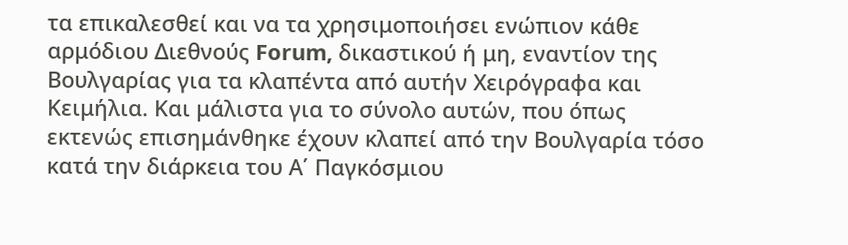τα επικαλεσθεί και να τα χρησιμοποιήσει ενώπιον κάθε αρμόδιου Διεθνούς Forum, δικαστικού ή μη, εναντίον της Βουλγαρίας για τα κλαπέντα από αυτήν Χειρόγραφα και Κειμήλια. Και μάλιστα για το σύνολο αυτών, που όπως εκτενώς επισημάνθηκε έχουν κλαπεί από την Βουλγαρία τόσο κατά την διάρκεια του Α΄ Παγκόσμιου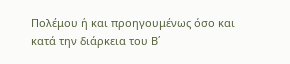Πολέμου ή και προηγουμένως όσο και κατά την διάρκεια του Β΄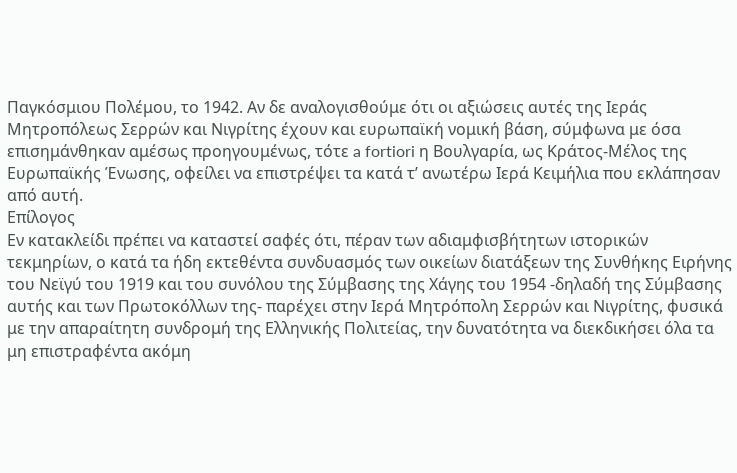Παγκόσμιου Πολέμου, το 1942. Αν δε αναλογισθούμε ότι οι αξιώσεις αυτές της Ιεράς Μητροπόλεως Σερρών και Νιγρίτης έχουν και ευρωπαϊκή νομική βάση, σύμφωνα με όσα επισημάνθηκαν αμέσως προηγουμένως, τότε a fortiori η Βουλγαρία, ως Κράτος-Μέλος της Ευρωπαϊκής Ένωσης, οφείλει να επιστρέψει τα κατά τ’ ανωτέρω Ιερά Κειμήλια που εκλάπησαν από αυτή.
Επίλογος
Εν κατακλείδι πρέπει να καταστεί σαφές ότι, πέραν των αδιαμφισβήτητων ιστορικών τεκμηρίων, ο κατά τα ήδη εκτεθέντα συνδυασμός των οικείων διατάξεων της Συνθήκης Ειρήνης του Νεϊγύ του 1919 και του συνόλου της Σύμβασης της Χάγης του 1954 -δηλαδή της Σύμβασης αυτής και των Πρωτοκόλλων της- παρέχει στην Ιερά Μητρόπολη Σερρών και Νιγρίτης, φυσικά με την απαραίτητη συνδρομή της Ελληνικής Πολιτείας, την δυνατότητα να διεκδικήσει όλα τα μη επιστραφέντα ακόμη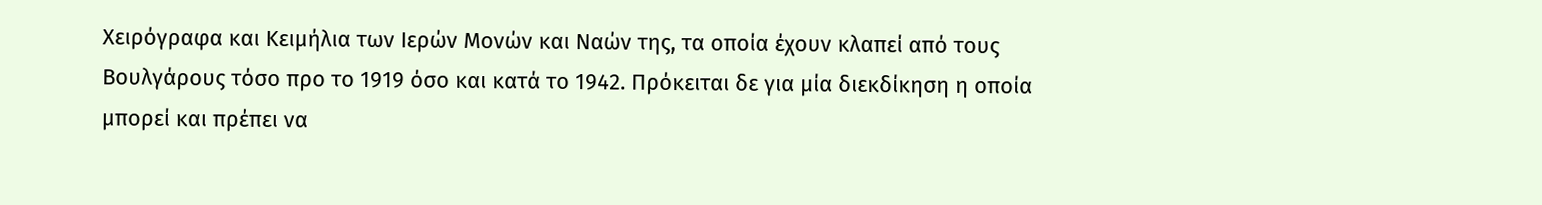Χειρόγραφα και Κειμήλια των Ιερών Μονών και Ναών της, τα οποία έχουν κλαπεί από τους Βουλγάρους τόσο προ το 1919 όσο και κατά το 1942. Πρόκειται δε για μία διεκδίκηση η οποία μπορεί και πρέπει να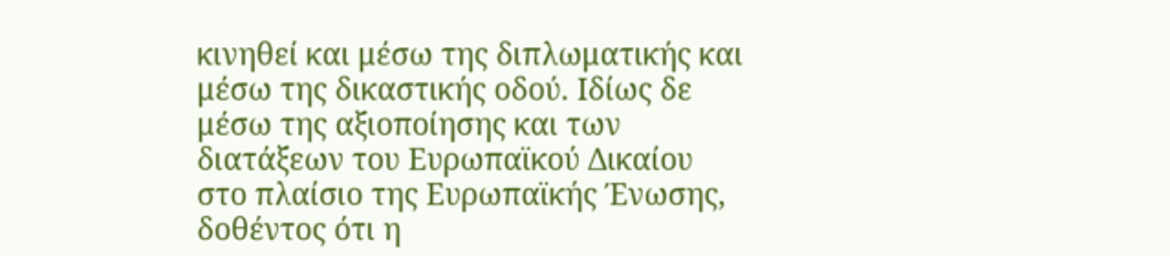κινηθεί και μέσω της διπλωματικής και μέσω της δικαστικής οδού. Ιδίως δε μέσω της αξιοποίησης και των διατάξεων του Ευρωπαϊκού Δικαίου στο πλαίσιο της Ευρωπαϊκής Ένωσης, δοθέντος ότι η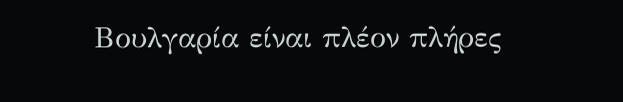Βουλγαρία είναι πλέον πλήρες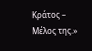Κράτος – Μέλος της.»